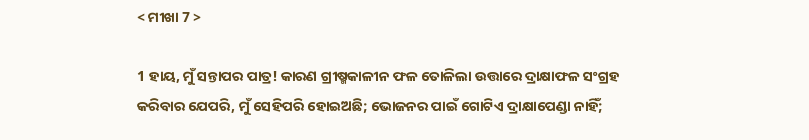< ମୀଖା 7 >

1 ହାୟ, ମୁଁ ସନ୍ତାପର ପାତ୍ର! କାରଣ ଗ୍ରୀଷ୍ମକାଳୀନ ଫଳ ତୋଳିଲା ଉତ୍ତାରେ ଦ୍ରାକ୍ଷାଫଳ ସଂଗ୍ରହ କରିବାର ଯେପରି, ମୁଁ ସେହିପରି ହୋଇଅଛି; ଭୋଜନର ପାଇଁ ଗୋଟିଏ ଦ୍ରାକ୍ଷାପେଣ୍ଡା ନାହିଁ;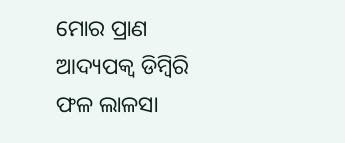ମୋର ପ୍ରାଣ ଆଦ୍ୟପକ୍ୱ ଡିମ୍ବିରି ଫଳ ଲାଳସା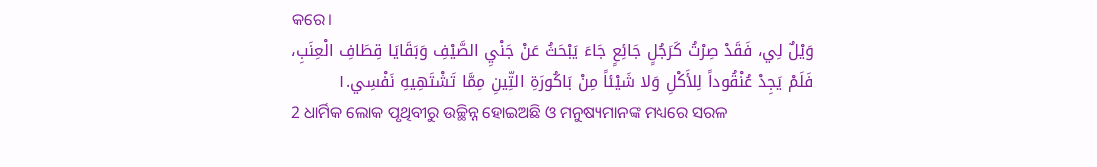କରେ।
وَيْلٌ لِي، فَقَدْ صِرْتُ كَرَجُلٍ جَائِعٍ جَاءَ يَبْحَثُ عَنْ جَنْيِ الصَّيْفِ وَبَقَايَا قِطَافِ الْعِنَبِ، فَلَمْ يَجِدْ عُنْقُوداً لِلأَكْلِ وَلا شَيْئاً مِنْ بَاكُورَةِ التِّينِ مِمَّا تَشْتَهِيهِ نَفْسِي.١
2 ଧାର୍ମିକ ଲୋକ ପୃଥିବୀରୁ ଉଚ୍ଛିନ୍ନ ହୋଇଅଛି ଓ ମନୁଷ୍ୟମାନଙ୍କ ମଧ୍ୟରେ ସରଳ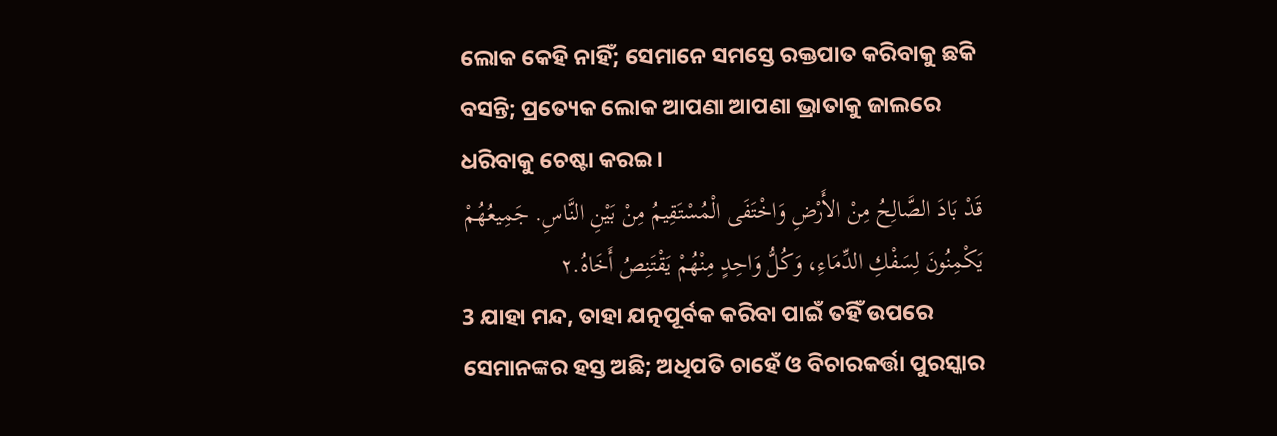ଲୋକ କେହି ନାହିଁ; ସେମାନେ ସମସ୍ତେ ରକ୍ତପାତ କରିବାକୁ ଛକି ବସନ୍ତି; ପ୍ରତ୍ୟେକ ଲୋକ ଆପଣା ଆପଣା ଭ୍ରାତାକୁ ଜାଲରେ ଧରିବାକୁ ଚେଷ୍ଟା କରଇ।
قَدْ بَادَ الصَّالِحُ مِنْ الأَرْضِ وَاخْتَفَى الْمُسْتَقِيمُ مِنْ بَيْنِ النَّاسِ. جَمِيعُهُمْ يَكْمِنُونَ لِسَفْكِ الدِّمَاءِ، وَكُلُّ وَاحِدٍ مِنْهُمْ يَقْتَنِصُ أَخَاهُ.٢
3 ଯାହା ମନ୍ଦ, ତାହା ଯତ୍ନପୂର୍ବକ କରିବା ପାଇଁ ତହିଁ ଉପରେ ସେମାନଙ୍କର ହସ୍ତ ଅଛି; ଅଧିପତି ଚାହେଁ ଓ ବିଚାରକର୍ତ୍ତା ପୁରସ୍କାର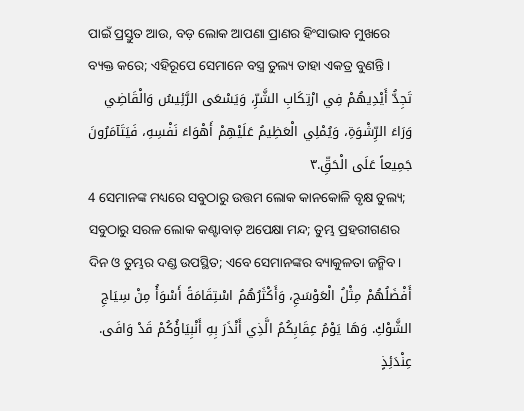ପାଇଁ ପ୍ରସ୍ତୁତ ଆଉ, ବଡ଼ ଲୋକ ଆପଣା ପ୍ରାଣର ହିଂସାଭାବ ମୁଖରେ ବ୍ୟକ୍ତ କରେ; ଏହିରୂପେ ସେମାନେ ବସ୍ତ୍ର ତୁଲ୍ୟ ତାହା ଏକତ୍ର ବୁଣନ୍ତି।
تَجِدُّ أَيْدِيهُمْ فِي ارْتِكَابِ الشَّرِّ، وَيَسْعَى الرَّئِيسُ وَالْقَاضِي وَرَاءَ الرِّشْوَةِ، وَيُمْلِي الْعَظِيمُ عَلَيْهِمْ أَهْوَاءَ نَفْسِهِ، فَيَتَآمَرُونَ جَمِيعاً عَلَى الْحَقِّ.٣
4 ସେମାନଙ୍କ ମଧ୍ୟରେ ସବୁଠାରୁ ଉତ୍ତମ ଲୋକ କାନକୋଳି ବୃକ୍ଷ ତୁଲ୍ୟ; ସବୁଠାରୁ ସରଳ ଲୋକ କଣ୍ଟାବାଡ଼ ଅପେକ୍ଷା ମନ୍ଦ; ତୁମ୍ଭ ପ୍ରହରୀଗଣର ଦିନ ଓ ତୁମ୍ଭର ଦଣ୍ଡ ଉପସ୍ଥିତ; ଏବେ ସେମାନଙ୍କର ବ୍ୟାକୁଳତା ଜନ୍ମିବ।
أَفْضَلُهُمْ مِثْلُ الْعَوْسَجِ، وَأَكْثَرُهُمُ اسْتِقَامَةً أَسْوَأُ مِنْ سِيَاجِ الشَّوْكِ. وَهَا يَوْمُ عِقَابِكُمُ الَّذِي أَنْذَرَ بِهِ أَنْبِيَاؤُكُمْ قَدْ وَافَى. عِنْدَئِذٍ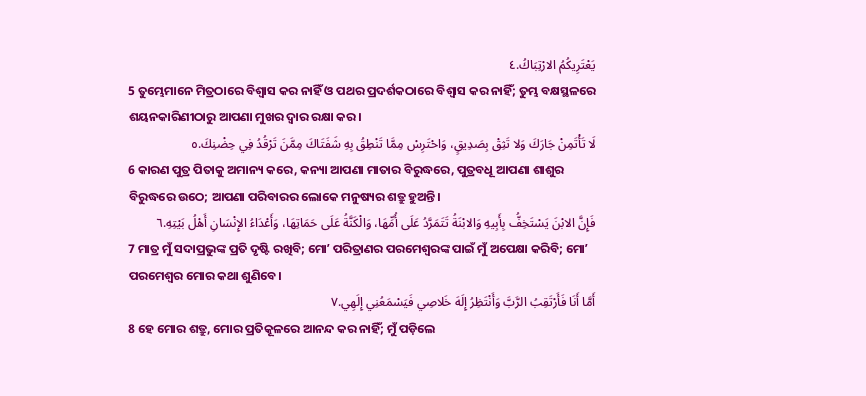يَعْتَرِيكُمُ الارْتِبَاكُ.٤
5 ତୁମ୍ଭେମାନେ ମିତ୍ରଠାରେ ବିଶ୍ୱାସ କର ନାହିଁ ଓ ପଥର ପ୍ରଦର୍ଶକଠାରେ ବିଶ୍ୱାସ କର ନାହିଁ; ତୁମ୍ଭ ବକ୍ଷସ୍ଥଳରେ ଶୟନକାରିଣୀଠାରୁ ଆପଣା ମୁଖର ଦ୍ୱାର ରକ୍ଷା କର।
لَا تَأْتَمِنْ جَارَكَ وَلا تَثِقْ بِصَدِيقٍ، وَاحْتَرِسْ مِمَّا تَنْطِقُ بِهِ شَفَتَاكَ مِمَّنَ تَرْقُدُ فِي حِضْنِكَ.٥
6 କାରଣ ପୁତ୍ର ପିତାକୁ ଅମାନ୍ୟ କରେ, କନ୍ୟା ଆପଣା ମାତାର ବିରୁଦ୍ଧରେ, ପୁତ୍ରବଧୂ ଆପଣା ଶାଶୁର ବିରୁଦ୍ଧରେ ଉଠେ; ଆପଣା ପରିବାରର ଲୋକେ ମନୁଷ୍ୟର ଶତ୍ରୁ ହୁଅନ୍ତି।
فَإِنَّ الابْنَ يَسْتَخِفُّ بِأَبِيهِ وَالابْنَةُ تَتَمَرَّدُ عَلَى أُمِّهَا، وَالْكَنَّةُ عَلَى حَمَاتِهَا، وَأَعْدَاءُ الإِنْسَانِ أَهْلُ بَيْتِهِ.٦
7 ମାତ୍ର ମୁଁ ସଦାପ୍ରଭୁଙ୍କ ପ୍ରତି ଦୃଷ୍ଟି ରଖିବି; ମୋʼ ପରିତ୍ରାଣର ପରମେଶ୍ୱରଙ୍କ ପାଇଁ ମୁଁ ଅପେକ୍ଷା କରିବି; ମୋʼ ପରମେଶ୍ୱର ମୋର କଥା ଶୁଣିବେ।
أَمَّا أَنَا فَأَرْتَقِبُ الرَّبَّ وَأَنْتَظِرُ إِلَهَ خَلاصِي فَيَسْمَعُنِي إِلَهِي.٧
8 ହେ ମୋର ଶତ୍ରୁ, ମୋର ପ୍ରତିକୂଳରେ ଆନନ୍ଦ କର ନାହିଁ; ମୁଁ ପଡ଼ିଲେ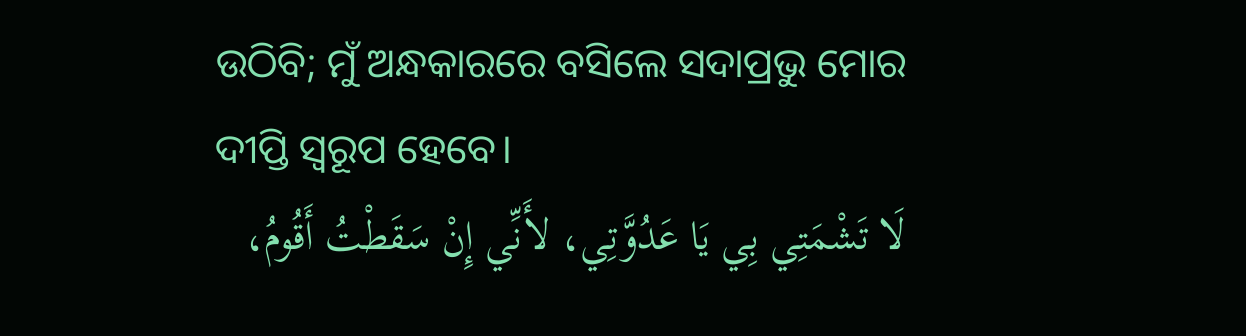ଉଠିବି; ମୁଁ ଅନ୍ଧକାରରେ ବସିଲେ ସଦାପ୍ରଭୁ ମୋର ଦୀପ୍ତି ସ୍ୱରୂପ ହେବେ।
لَا تَشْمَتِي بِي يَا عَدُوَّتِي، لأَنِّي إِنْ سَقَطْتُ أَقُومُ،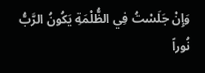وَإِنْ جَلَسْتُ فِي الظُّلْمَةِ يَكُونُ الرَّبُّ نُوراً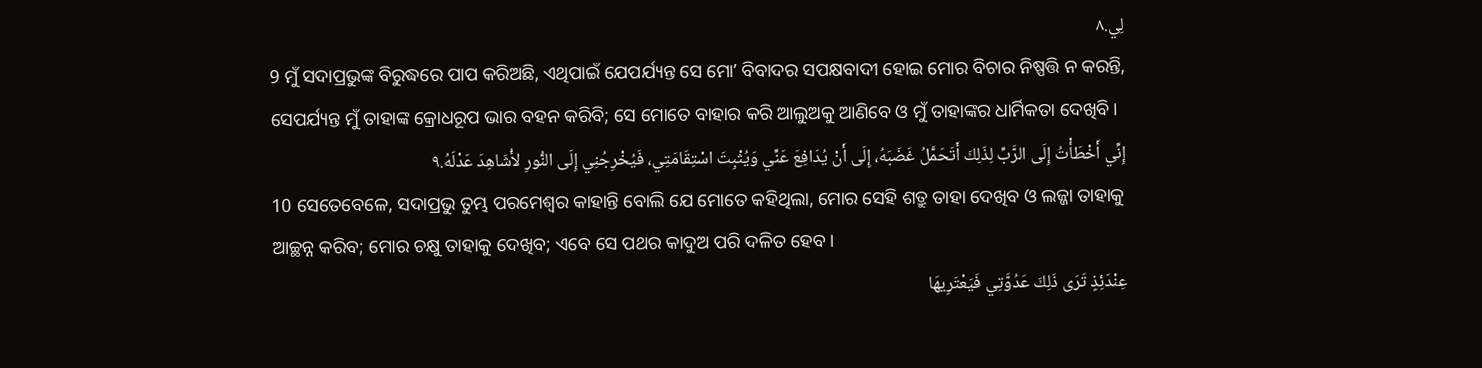لِي.٨
9 ମୁଁ ସଦାପ୍ରଭୁଙ୍କ ବିରୁଦ୍ଧରେ ପାପ କରିଅଛି, ଏଥିପାଇଁ ଯେପର୍ଯ୍ୟନ୍ତ ସେ ମୋʼ ବିବାଦର ସପକ୍ଷବାଦୀ ହୋଇ ମୋର ବିଚାର ନିଷ୍ପତ୍ତି ନ କରନ୍ତି, ସେପର୍ଯ୍ୟନ୍ତ ମୁଁ ତାହାଙ୍କ କ୍ରୋଧରୂପ ଭାର ବହନ କରିବି; ସେ ମୋତେ ବାହାର କରି ଆଲୁଅକୁ ଆଣିବେ ଓ ମୁଁ ତାହାଙ୍କର ଧାର୍ମିକତା ଦେଖିବି।
إِنِّي أَخْطَأْتُ إِلَى الرَّبِّ لِذَلِكَ أَتَحَمَّلُ غَضَبَهُ، إِلَى أَنْ يُدَافِعَ عَنِّي وَيُثْبِتَ اسْتِقَامَتِي، فَيُخْرِجُنِي إِلَى النُّورِ لأُشَاهِدَ عَدْلَهُ.٩
10 ସେତେବେଳେ, ସଦାପ୍ରଭୁ ତୁମ୍ଭ ପରମେଶ୍ୱର କାହାନ୍ତି ବୋଲି ଯେ ମୋତେ କହିଥିଲା, ମୋର ସେହି ଶତ୍ରୁ ତାହା ଦେଖିବ ଓ ଲଜ୍ଜା ତାହାକୁ ଆଚ୍ଛନ୍ନ କରିବ; ମୋର ଚକ୍ଷୁ ତାହାକୁ ଦେଖିବ; ଏବେ ସେ ପଥର କାଦୁଅ ପରି ଦଳିତ ହେବ।
عِنْدَئِذٍ تَرَى ذَلِكَ عَدُوَّتِي فَيَعْتَرِيهَا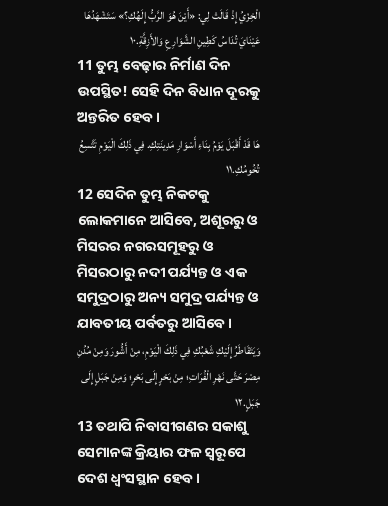الْخِزْيُ إِذْ قَالَتْ لِي: «أَيْنَ هُوَ الرَّبُّ إِلَهُكِ؟» سَتَشْهَدُهَا عَيْنَايَ تُدَاسُ كَطِينِ الشَّوَارِعِ وَالأَزِقَّةِ.١٠
11 ତୁମ୍ଭ ବେଢ଼ାର ନିର୍ମାଣ ଦିନ ଉପସ୍ଥିତ! ସେହି ଦିନ ବିଧାନ ଦୂରକୁ ଅନ୍ତରିତ ହେବ।
هَا قَدْ أَقْبَلَ يَوْمُ بِنَاءِ أَسْوَارِ مَدِينَتِكِ. فِي ذَلِكَ الْيَوْمِ تَتَّسِعُ تُخُومُكِ.١١
12 ସେଦିନ ତୁମ୍ଭ ନିକଟକୁ ଲୋକମାନେ ଆସିବେ, ଅଶୂରରୁ ଓ ମିସରର ନଗରସମୂହରୁ ଓ ମିସରଠାରୁ ନଦୀ ପର୍ଯ୍ୟନ୍ତ ଓ ଏକ ସମୁଦ୍ରଠାରୁ ଅନ୍ୟ ସମୁଦ୍ର ପର୍ଯ୍ୟନ୍ତ ଓ ଯାବତୀୟ ପର୍ବତରୁ ଆସିବେ।
وَيَتَقَاطَرُ إِلَيْكِ شَعْبُكِ فِي ذَلِكَ الْيَوْمِ، مِنْ أَشُّورَ وَمِنْ مُدُنِ مِصْرَ حَتَّى نَهْرِ الْفُرَاتِ؛ مِنْ بَحْرٍ إِلَى بَحْرٍ؛ وَمِنْ جَبَلٍ إِلَى جَبَلٍ.١٢
13 ତଥାପି ନିବାସୀଗଣର ସକାଶୁ ସେମାନଙ୍କ କ୍ରିୟାର ଫଳ ସ୍ୱରୂପେ ଦେଶ ଧ୍ୱଂସସ୍ଥାନ ହେବ।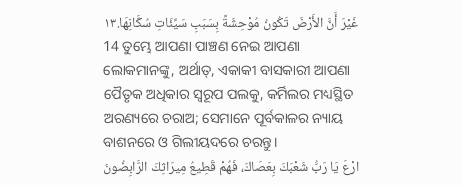غَيْرَ أَنَّ الأَرْضَ تَكُونُ مُوْحِشَةً بِسَبَبِ سَيِّئَاتِ سُكَّانِهَا.١٣
14 ତୁମ୍ଭେ ଆପଣା ପାଞ୍ଚଣ ନେଇ ଆପଣା ଲୋକମାନଙ୍କୁ, ଅର୍ଥାତ୍‍, ଏକାକୀ ବାସକାରୀ ଆପଣା ପୈତୃକ ଅଧିକାର ସ୍ୱରୂପ ପଲକୁ, କର୍ମିଲର ମଧ୍ୟସ୍ଥିତ ଅରଣ୍ୟରେ ଚରାଅ; ସେମାନେ ପୂର୍ବକାଳର ନ୍ୟାୟ ବାଶନରେ ଓ ଗିଲୀୟଦରେ ଚରନ୍ତୁ।
ارْعَ يَا رَبُّ شَعْبَكَ بِعَصَاكَ، فَهُمْ قَطِيعُ مِيرَاثِكَ الرَّابِضُونَ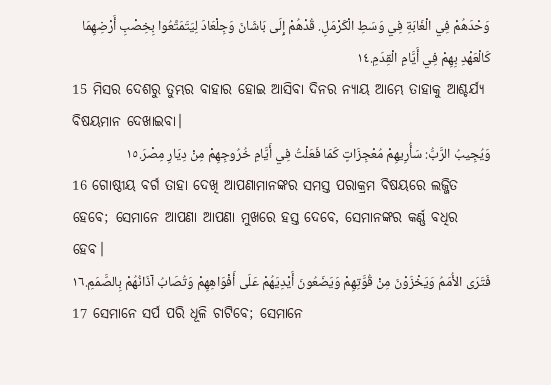وَحْدَهُمْ فِي الْغَابَةِ فِي وَسَطِ الْكَرْمَلِ. قُدْهُمْ إِلَى بَاشَانَ وَجِلْعَادَ لِيَتَمَتَّعُوا بِخِصْبِ أَرْضِهِمَا كَالْعَهْدِ بِهِمْ فِي أَيَّامِ الْقِدَمِ.١٤
15 ମିସର ଦେଶରୁ ତୁମ୍ଭର ବାହାର ହୋଇ ଆସିବା ଦିନର ନ୍ୟାୟ ଆମ୍ଭେ ତାହାକୁ ଆଶ୍ଚର୍ଯ୍ୟ ବିଷୟମାନ ଦେଖାଇବା।
وَيُجِيبُ الرَّبُّ: سَأُرِيهِمْ مُعْجِزَاتٍ كَمَا فَعَلْتُ فِي أَيَّامِ خُرُوجِهِمْ مِنْ دِيَارِ مِصْرَ.١٥
16 ଗୋଷ୍ଠୀୟ ବର୍ଗ ତାହା ଦେଖି ଆପଣାମାନଙ୍କର ସମସ୍ତ ପରାକ୍ରମ ବିଷୟରେ ଲଜ୍ଜିତ ହେବେ; ସେମାନେ ଆପଣା ଆପଣା ମୁଖରେ ହସ୍ତ ଦେବେ, ସେମାନଙ୍କର କର୍ଣ୍ଣ ବଧିର ହେବ।
فَتَرَى الأُمَمُ وَيَخْزَوْنَ مِنْ قُوَّتِهِمْ وَيَضَعُونَ أَيْدِيَهُمْ عَلَى أَفْوَاهِهِمْ وَتُصَابُ آذَانُهُمْ بِالصَّمَمِ.١٦
17 ସେମାନେ ସର୍ପ ପରି ଧୂଳି ଚାଟିବେ; ସେମାନେ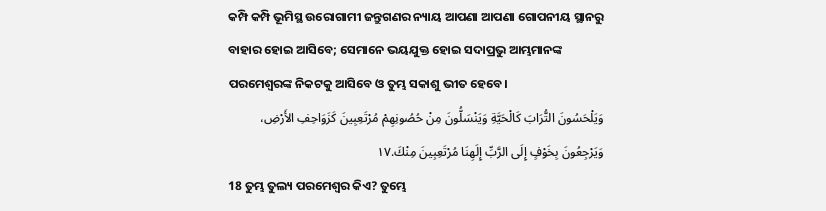କମ୍ପି କମ୍ପି ଭୂମିସ୍ଥ ଉରୋଗାମୀ ଜନ୍ତୁଗଣର ନ୍ୟାୟ ଆପଣା ଆପଣା ଗୋପନୀୟ ସ୍ଥାନରୁ ବାହାର ହୋଇ ଆସିବେ; ସେମାନେ ଭୟଯୁକ୍ତ ହୋଇ ସଦାପ୍ରଭୁ ଆମ୍ଭମାନଙ୍କ ପରମେଶ୍ୱରଙ୍କ ନିକଟକୁ ଆସିବେ ଓ ତୁମ୍ଭ ସକାଶୁ ଭୀତ ହେବେ।
وَيَلْحَسُونَ التُّرَابَ كَالْحَيَّةِ وَيَنْسَلُّونَ مِنْ حُصُونِهِمْ مُرْتَعِبِينَ كَزَوَاحِفِ الأَرْضِ، وَيَرْجِعُونَ بِخَوْفٍ إِلَى الرَّبِّ إِلَهِنَا مُرْتَعِبِينَ مِنْكَ.١٧
18 ତୁମ୍ଭ ତୁଲ୍ୟ ପରମେଶ୍ୱର କିଏ? ତୁମ୍ଭେ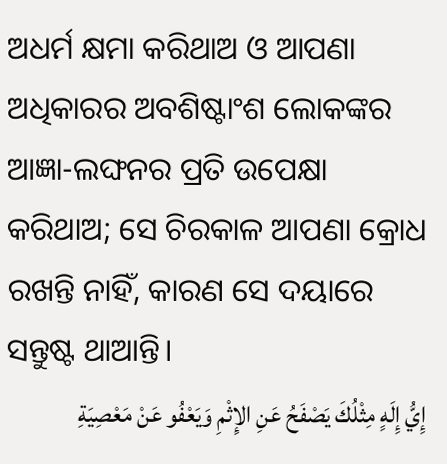ଅଧର୍ମ କ୍ଷମା କରିଥାଅ ଓ ଆପଣା ଅଧିକାରର ଅବଶିଷ୍ଟାଂଶ ଲୋକଙ୍କର ଆଜ୍ଞା-ଲଙ୍ଘନର ପ୍ରତି ଉପେକ୍ଷା କରିଥାଅ; ସେ ଚିରକାଳ ଆପଣା କ୍ରୋଧ ରଖନ୍ତି ନାହିଁ, କାରଣ ସେ ଦୟାରେ ସନ୍ତୁଷ୍ଟ ଥାଆନ୍ତି।
إِيُّ إِلَهٍ مِثْلُكَ يَصْفَحُ عَنِ الإِثْمِ وَيَعْفُو عَنْ مَعْصِيَةِ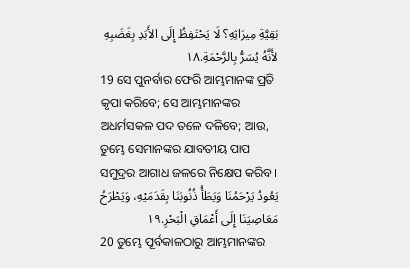بَقِيَّةِ مِيرَاثِهِ؟ لَا يَحْتَفِظُ إِلَى الأَبَدِ بِغَضَبِهِ لأَنَّهُ يُسَرُّ بِالرَّحْمَةِ.١٨
19 ସେ ପୁନର୍ବାର ଫେରି ଆମ୍ଭମାନଙ୍କ ପ୍ରତି କୃପା କରିବେ; ସେ ଆମ୍ଭମାନଙ୍କର ଅଧର୍ମସକଳ ପଦ ତଳେ ଦଳିବେ; ଆଉ, ତୁମ୍ଭେ ସେମାନଙ୍କର ଯାବତୀୟ ପାପ ସମୁଦ୍ରର ଆଗାଧ ଜଳରେ ନିକ୍ଷେପ କରିବ।
يَعُودُ يَرْحَمُنَا وَيَطَأُ ذُنُوبَنَا بِقَدَمَيْهِ، وَيَطْرَحُ مَعَاصِيَنَا إِلَى أَعْمَاقِ الْبَحْرِ.١٩
20 ତୁମ୍ଭେ ପୂର୍ବକାଳଠାରୁ ଆମ୍ଭମାନଙ୍କର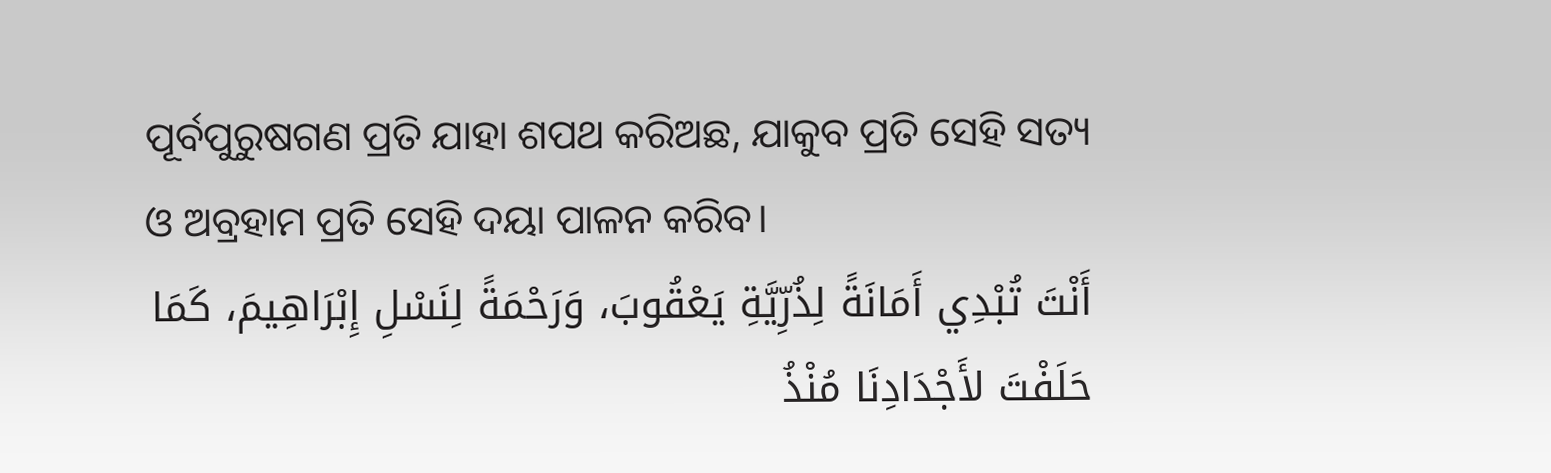ପୂର୍ବପୁରୁଷଗଣ ପ୍ରତି ଯାହା ଶପଥ କରିଅଛ, ଯାକୁବ ପ୍ରତି ସେହି ସତ୍ୟ ଓ ଅବ୍ରହାମ ପ୍ରତି ସେହି ଦୟା ପାଳନ କରିବ।
أَنْتَ تُبْدِي أَمَانَةً لِذُرِّيَّةِ يَعْقُوبَ، وَرَحْمَةً لِنَسْلِ إِبْرَاهِيمَ، كَمَا حَلَفْتَ لأَجْدَادِنَا مُنْذُ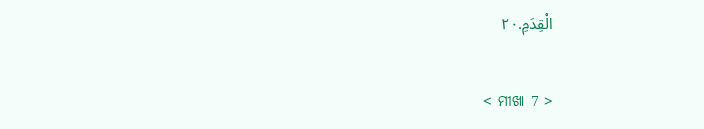الْقِدَمِ.٢٠

< ମୀଖା 7 >